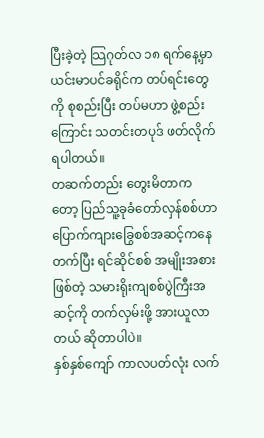ပြီးခဲ့တဲ့ သြဂုတ်လ ၁၈ ရက်နေ့မှာ ယင်းမာပင်ခရိုင်က တပ်ရင်းတွေကို စုစည်းပြီး တပ်မဟာ ဖွဲ့စည်းကြောင်း သတင်းတပုဒ် ဖတ်လိုက်ရပါတယ်။
တဆက်တည်း တွေးမိတာကတော့ ပြည်သူ့ခုခံတော်လှန်စစ်ဟာ ပြောက်ကျားခြွေစစ်အဆင့်ကနေ တက်ပြီး ရင်ဆိုင်စစ် အမျိုးအစားဖြစ်တဲ့ သမားရိုးကျစစ်ပွဲကြီးအဆင့်ကို တက်လှမ်းဖို့ အားယူလာတယ် ဆိုတာပါပဲ။
နှစ်နှစ်ကျော် ကာလပတ်လုံး လက်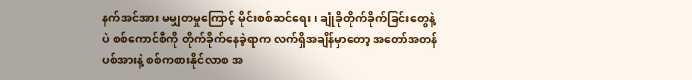နက်အင်အား မမျှတမှုကြောင့် မိုင်းစစ်ဆင်ရေး၊ ချုံခိုတိုက်ခိုက်ခြင်းတွေနဲ့ပဲ စစ်ကောင်စီကို တိုက်ခိုက်နေခဲ့ရာက လက်ရှိအချိန်မှာတော့ အတော်အတန် ပစ်အားနဲ့ စစ်ကစားနိုင်လာစ အ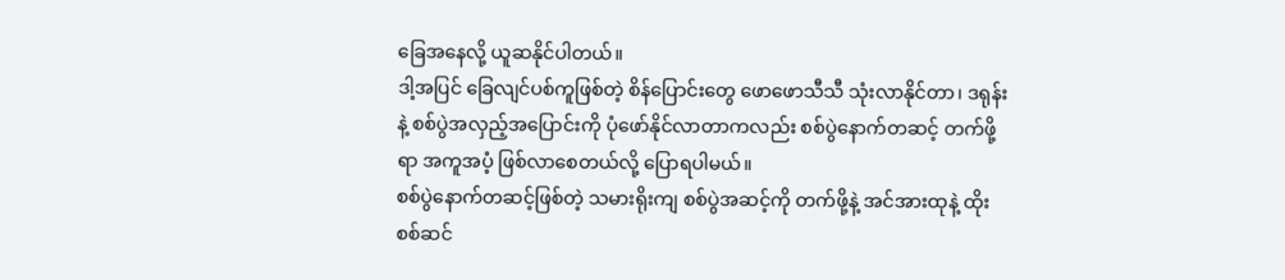ခြေအနေလို့ ယူဆနိုင်ပါတယ်။
ဒါ့အပြင် ခြေလျင်ပစ်ကူဖြစ်တဲ့ စိန်ပြောင်းတွေ ဖောဖောသီသီ သုံးလာနိုင်တာ၊ ဒရုန်းနဲ့ စစ်ပွဲအလှည့်အပြောင်းကို ပုံဖော်နိုင်လာတာကလည်း စစ်ပွဲနောက်တဆင့် တက်ဖို့ရာ အကူအပံ့ ဖြစ်လာစေတယ်လို့ ပြောရပါမယ်။
စစ်ပွဲနောက်တဆင့်ဖြစ်တဲ့ သမားရိုးကျ စစ်ပွဲအဆင့်ကို တက်ဖို့နဲ့ အင်အားထုနဲ့ ထိုးစစ်ဆင်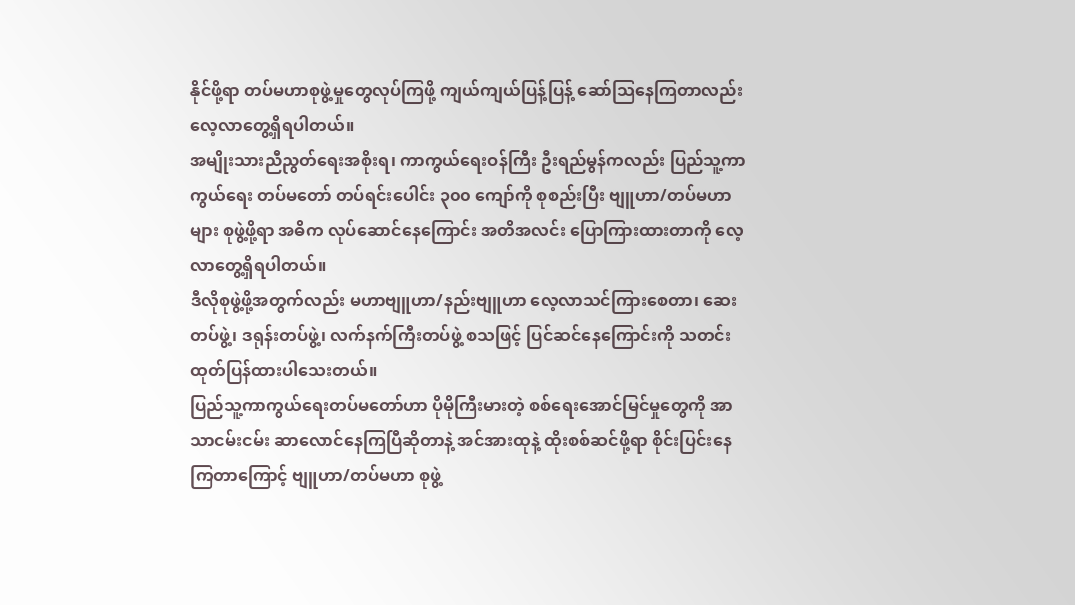နိုင်ဖို့ရာ တပ်မဟာစုဖွဲ့မှုတွေလုပ်ကြဖို့ ကျယ်ကျယ်ပြန့်ပြန့် ဆော်သြနေကြတာလည်း လေ့လာတွေ့ရှိရပါတယ်။
အမျိုးသားညီညွတ်ရေးအစိုးရ၊ ကာကွယ်ရေးဝန်ကြီး ဦးရည်မွန်ကလည်း ပြည်သူ့ကာကွယ်ရေး တပ်မတော် တပ်ရင်းပေါင်း ၃၀၀ ကျော်ကို စုစည်းပြီး ဗျူဟာ/တပ်မဟာများ စုဖွဲ့ဖို့ရာ အဓိက လုပ်ဆောင်နေကြောင်း အတိအလင်း ပြောကြားထားတာကို လေ့လာတွေ့ရှိရပါတယ်။
ဒီလိုစုဖွဲ့ဖို့အတွက်လည်း မဟာဗျူဟာ/နည်းဗျူဟာ လေ့လာသင်ကြားစေတာ၊ ဆေးတပ်ဖွဲ့၊ ဒရုန်းတပ်ဖွဲ့၊ လက်နက်ကြီးတပ်ဖွဲ့ စသဖြင့် ပြင်ဆင်နေကြောင်းကို သတင်းထုတ်ပြန်ထားပါသေးတယ်။
ပြည်သူ့ကာကွယ်ရေးတပ်မတော်ဟာ ပိုမိုကြီးမားတဲ့ စစ်ရေးအောင်မြင်မှုတွေကို အာသာငမ်းငမ်း ဆာလောင်နေကြပြီဆိုတာနဲ့ အင်အားထုနဲ့ ထိုးစစ်ဆင်ဖို့ရာ စိုင်းပြင်းနေကြတာကြောင့် ဗျူဟာ/တပ်မဟာ စုဖွဲ့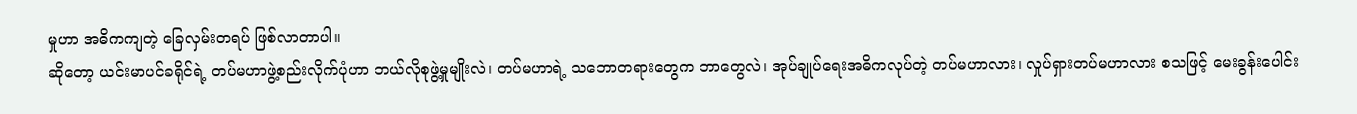မှုဟာ အဓိကကျတဲ့ ခြေလှမ်းတရပ် ဖြစ်လာတာပါ။
ဆိုတော့ ယင်းမာပင်ခရိုင်ရဲ့ တပ်မဟာဖွဲ့စည်းလိုက်ပုံဟာ ဘယ်လိုစုဖွဲ့မှုမျိုးလဲ၊ တပ်မဟာရဲ့ သဘောတရားတွေက ဘာတွေလဲ၊ အုပ်ချုပ်ရေးအဓိကလုပ်တဲ့ တပ်မဟာလား၊ လှုပ်ရှားတပ်မဟာလား စသဖြင့် မေးခွန်းပေါင်း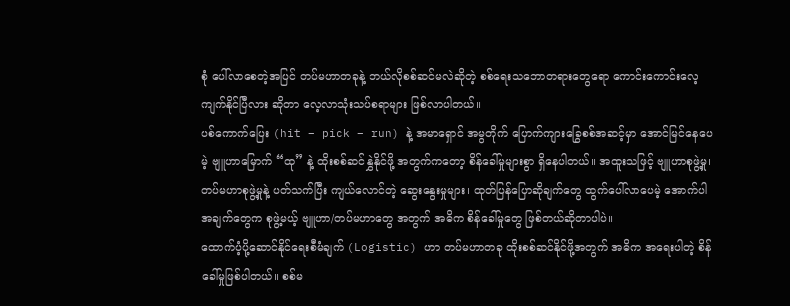စုံ ပေါ်လာစေတဲ့အပြင် တပ်မဟာတခုနဲ့ ဘယ်လိုစစ်ဆင်မလဲဆိုတဲ့ စစ်ရေးသဘောတရားတွေရော ကောင်းကောင်းလေ့ကျက်နိုင်ပြီလား ဆိုတာ လေ့လာသုံးသပ်စရာများ ဖြစ်လာပါတယ်။
ပစ်ကောက်ပြေး (hit – pick – run) နဲ့ အမာရှောင် အမွတိုက် ပြောက်ကျားခြွေစစ်အဆင့်မှာ အောင်မြင်နေပေမဲ့ ဗျူဟာမြောက် “ထု” နဲ့ ထိုးစစ်ဆင်နွှဲနိုင်ဖို့ အတွက်ကတော့ စိန်ခေါ်မှုများစွာ ရှိနေပါတယ်။ အထူးသဖြင့် ဗျူဟာစုဖွဲ့မှု၊ တပ်မဟာစုဖွဲ့မှုနဲ့ ပတ်သက်ပြီး ကျယ်လောင်တဲ့ ဆွေးနွေးမှုများ၊ ထုတ်ပြန်ပြောဆိုချက်တွေ ထွက်ပေါ်လာပေမဲ့ အောက်ပါအချက်တွေက စုဖွဲ့မယ့် ဗျူဟာ/တပ်မဟာတွေ အတွက် အဓိက စိန်ခေါ်မှုတွေ ဖြစ်တယ်ဆိုတာပါပဲ။
ထောက်ပံ့ပို့ဆောင်နိုင်ရေးစီမံချက် (Logistic) ဟာ တပ်မဟာတခု ထိုးစစ်ဆင်နိုင်ဖို့အတွက် အဓိက အရေးပါတဲ့ စိန်ခေါ်မှုဖြစ်ပါတယ်။ စစ်မ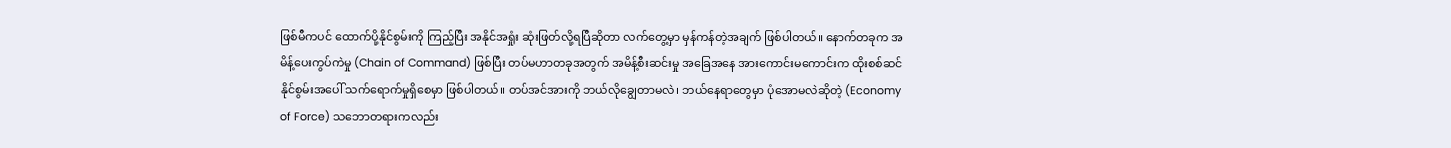ဖြစ်မီကပင် ထောက်ပို့နိုင်စွမ်းကို ကြည့်ပြီး အနိုင်အရှုံး ဆုံးဖြတ်လို့ရပြီဆိုတာ လက်တွေ့မှာ မှန်ကန်တဲ့အချက် ဖြစ်ပါတယ်။ နောက်တခုက အမိန့်ပေးကွပ်ကဲမှု (Chain of Command) ဖြစ်ပြီး တပ်မဟာတခုအတွက် အမိန့်စီးဆင်းမှု အခြေအနေ အားကောင်းမကောင်းက ထိုးစစ်ဆင်နိုင်စွမ်းအပေါ် သက်ရောက်မှုရှိစေမှာ ဖြစ်ပါတယ်။ တပ်အင်အားကို ဘယ်လိုချွေတာမလဲ၊ ဘယ်နေရာတွေမှာ ပုံအောမလဲဆိုတဲ့ (Economy of Force) သဘောတရားကလည်း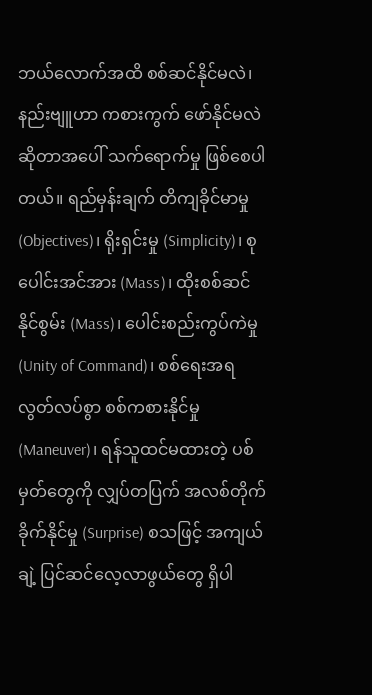ဘယ်လောက်အထိ စစ်ဆင်နိုင်မလဲ၊ နည်းဗျူဟာ ကစားကွက် ဖော်နိုင်မလဲဆိုတာအပေါ် သက်ရောက်မှု ဖြစ်စေပါတယ်။ ရည်မှန်းချက် တိကျခိုင်မာမှု (Objectives)၊ ရိုးရှင်းမှု (Simplicity)၊ စုပေါင်းအင်အား (Mass)၊ ထိုးစစ်ဆင်နိုင်စွမ်း (Mass)၊ ပေါင်းစည်းကွပ်ကဲမှု (Unity of Command)၊ စစ်ရေးအရ လွတ်လပ်စွာ စစ်ကစားနိုင်မှု (Maneuver)၊ ရန်သူထင်မထားတဲ့ ပစ်မှတ်တွေကို လျှပ်တပြက် အလစ်တိုက်ခိုက်နိုင်မှု (Surprise) စသဖြင့် အကျယ်ချဲ့ ပြင်ဆင်လေ့လာဖွယ်တွေ ရှိပါ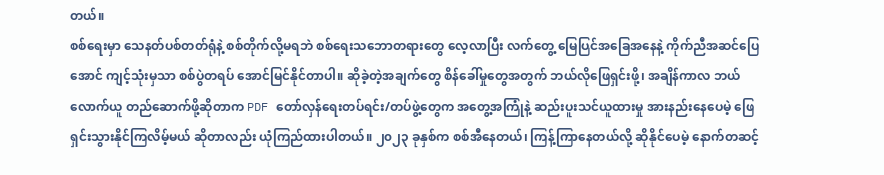တယ်။
စစ်ရေးမှာ သေနတ်ပစ်တတ်ရုံနဲ့ စစ်တိုက်လို့မရဘဲ စစ်ရေးသဘောတရားတွေ လေ့လာပြီး လက်တွေ့ မြေပြင်အခြေအနေနဲ့ ကိုက်ညီအဆင်ပြေအောင် ကျင့်သုံးမှသာ စစ်ပွဲတရပ် အောင်မြင်နိုင်တာပါ။ ဆိုခဲ့တဲ့အချက်တွေ စိန်ခေါ်မှုတွေအတွက် ဘယ်လိုဖြေရှင်းဖို့၊ အချိန်ကာလ ဘယ်လောက်ယူ တည်ဆောက်ဖို့ဆိုတာက PDF တော်လှန်ရေးတပ်ရင်း/တပ်ဖွဲ့တွေက အတွေ့အကြုံနဲ့ ဆည်းပူးသင်ယူထားမှု အားနည်းနေပေမဲ့ ဖြေရှင်းသွားနိုင်ကြလိမ့်မယ် ဆိုတာလည်း ယုံကြည်ထားပါတယ်။ ၂၀၂၃ ခုနှစ်က စစ်အီနေတယ်၊ ကြန့်ကြာနေတယ်လို့ ဆိုနိုင်ပေမဲ့ နောက်တဆင့်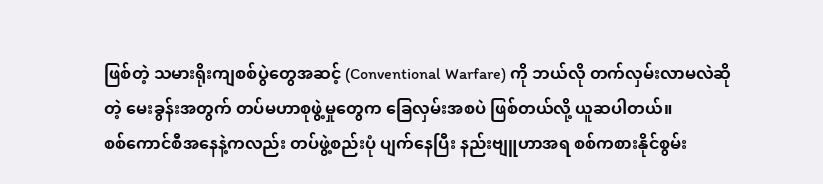ဖြစ်တဲ့ သမားရိုးကျစစ်ပွဲတွေအဆင့် (Conventional Warfare) ကို ဘယ်လို တက်လှမ်းလာမလဲဆိုတဲ့ မေးခွန်းအတွက် တပ်မဟာစုဖွဲ့မှုတွေက ခြေလှမ်းအစပဲ ဖြစ်တယ်လို့ ယူဆပါတယ်။
စစ်ကောင်စီအနေနဲ့ကလည်း တပ်ဖွဲ့စည်းပုံ ပျက်နေပြီး နည်းဗျူဟာအရ စစ်ကစားနိုင်စွမ်း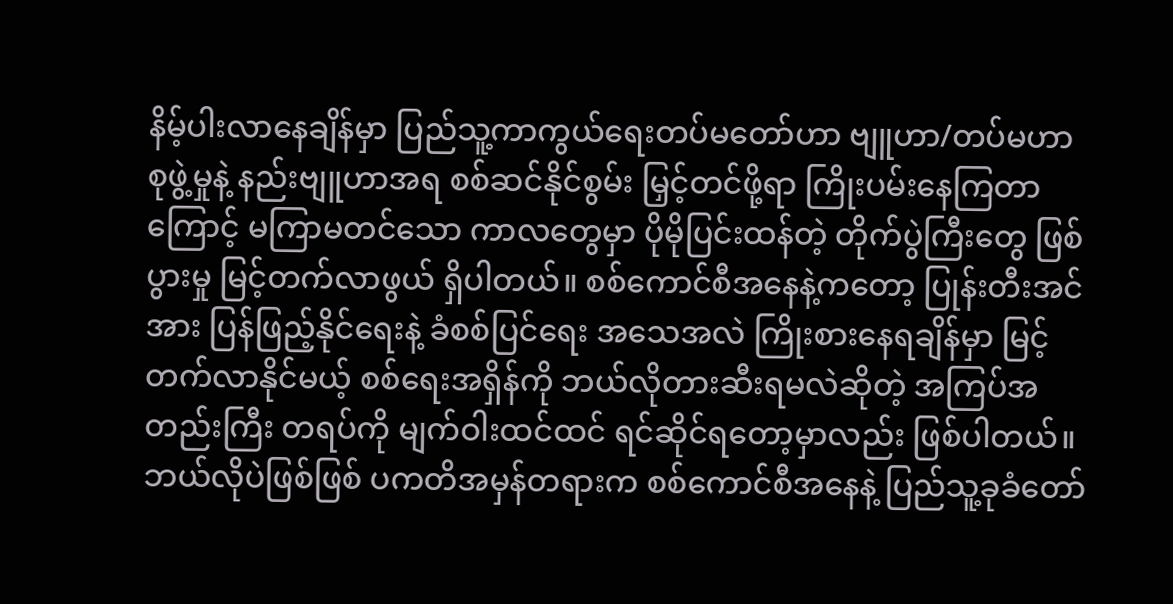နိမ့်ပါးလာနေချိန်မှာ ပြည်သူ့ကာကွယ်ရေးတပ်မတော်ဟာ ဗျူဟာ/တပ်မဟာ စုဖွဲ့မှုနဲ့ နည်းဗျူဟာအရ စစ်ဆင်နိုင်စွမ်း မြှင့်တင်ဖို့ရာ ကြိုးပမ်းနေကြတာကြောင့် မကြာမတင်သော ကာလတွေမှာ ပိုမိုပြင်းထန်တဲ့ တိုက်ပွဲကြီးတွေ ဖြစ်ပွားမှု မြင့်တက်လာဖွယ် ရှိပါတယ်။ စစ်ကောင်စီအနေနဲ့ကတော့ ပြုန်းတီးအင်အား ပြန်ဖြည့်နိုင်ရေးနဲ့ ခံစစ်ပြင်ရေး အသေအလဲ ကြိုးစားနေရချိန်မှာ မြင့်တက်လာနိုင်မယ့် စစ်ရေးအရှိန်ကို ဘယ်လိုတားဆီးရမလဲဆိုတဲ့ အကြပ်အတည်းကြီး တရပ်ကို မျက်ဝါးထင်ထင် ရင်ဆိုင်ရတော့မှာလည်း ဖြစ်ပါတယ်။
ဘယ်လိုပဲဖြစ်ဖြစ် ပကတိအမှန်တရားက စစ်ကောင်စီအနေနဲ့ ပြည်သူ့ခုခံတော်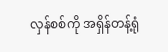လှန်စစ်ကို အရှိန်တန့်ရုံ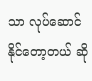သာ လုပ်ဆောင်နိုင်တော့တယ် ဆို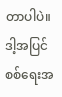တာပါပဲ။ ဒါ့အပြင် စစ်ရေးအ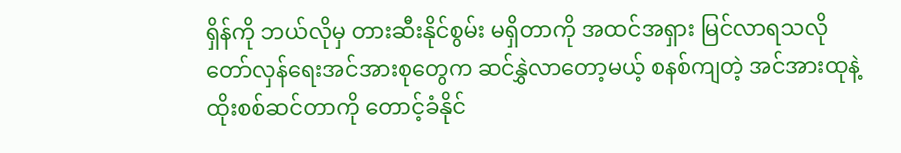ရှိန်ကို ဘယ်လိုမှ တားဆီးနိုင်စွမ်း မရှိတာကို အထင်အရှား မြင်လာရသလို တော်လှန်ရေးအင်အားစုတွေက ဆင်နွှဲလာတော့မယ့် စနစ်ကျတဲ့ အင်အားထုနဲ့ ထိုးစစ်ဆင်တာကို တောင့်ခံနိုင်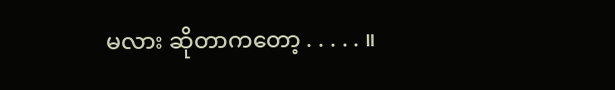မလား ဆိုတာကတော့ . . . . . ။